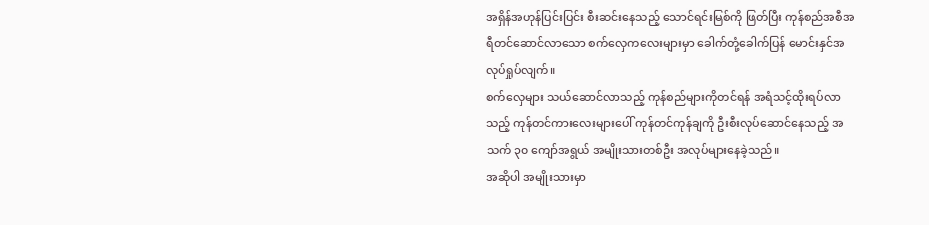အရှိန်အဟုန်ပြင်းပြင်း စီးဆင်းနေသည့် သောင်ရင်းမြစ်ကို ဖြတ်ပြီး ကုန်စည်အစီအရီတင်ဆောင်လာသော စက်လှေကလေးများမှာ ခေါက်တုံ့ခေါက်ပြန် မောင်းနှင်အလုပ်ရှုပ်လျက်။
စက်လှေများ သယ်ဆောင်လာသည့် ကုန်စည်များကိုတင်ရန် အရံသင့်ထိုးရပ်လာသည့် ကုန်တင်ကားလေးများပေါ် ကုန်တင်ကုန်ချကို ဦးစီးလုပ်ဆောင်နေသည့် အသက် ၃၀ ကျော်အရွယ် အမျိုးသားတစ်ဦး အလုပ်များနေခဲ့သည်။
အဆိုပါ အမျိုးသားမှာ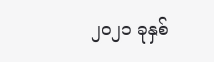၂၀၂၁ ခုနှစ်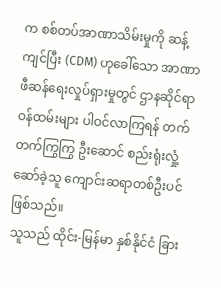က စစ်တပ်အာဏာသိမ်းမှုကို ဆန့်ကျင်ပြီး (CDM) ဟုခေါ်သော အာဏာဖီဆန်ရေးလှုပ်ရှားမှုတွင် ဌာနဆိုင်ရာဝန်ထမ်းများ ပါဝင်လာကြရန် တက်တက်ကြွကြွ ဦးဆောင် စည်းရုံးလှုံ့ဆော်ခဲ့သူ ကျောင်းဆရာတစ်ဦးပင် ဖြစ်သည်။
သူသည် ထိုင်း-မြန်မာ နှစ်နိုင်ငံ ခြား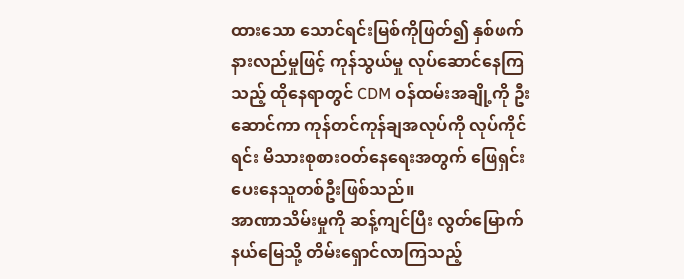ထားသော သောင်ရင်းမြစ်ကိုဖြတ်၍ နှစ်ဖက်နားလည်မှုဖြင့် ကုန်သွယ်မှု လုပ်ဆောင်နေကြသည့် ထိုနေရာတွင် CDM ဝန်ထမ်းအချို့ကို ဦးဆောင်ကာ ကုန်တင်ကုန်ချအလုပ်ကို လုပ်ကိုင်ရင်း မိသားစုစားဝတ်နေရေးအတွက် ဖြေရှင်းပေးနေသူတစ်ဦးဖြစ်သည်။
အာဏာသိမ်းမှုကို ဆန့်ကျင်ပြီး လွတ်မြောက်နယ်မြေသို့ တိမ်းရှောင်လာကြသည့်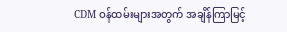CDM ဝန်ထမ်းများအတွက် အချိန်ကြာမြင့်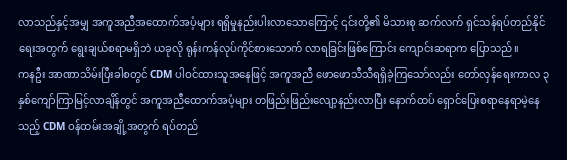လာသည်နှင့်အမျှ အကူအညီအထောက်အပံ့များ ရရှိမှုနည်းပါးလာသောကြောင့် ၎င်းတို့၏ မိသားစု ဆက်လက် ရှင်သန်ရပ်တည်နိုင်ရေးအတွက် ရွေးချယ်စရာမရှိဘဲ ယခုလို ရုန်းကန်လုပ်ကိုင်စားသောက် လာရခြင်းဖြစ်ကြောင်း ကျောင်းဆရာက ပြောသည်။
ကနဦး အာဏာသိမ်းပြီးခါစတွင် CDM ပါဝင်ထားသူအနေဖြင့် အကူအညီ ဖောဖောသီသီရရှိခဲ့ကြသော်လည်း တော်လှန်ရေးကာလ ၃ နှစ်ကျော်ကြာမြင့်လာချိန်တွင် အကူအညီထောက်အပံ့များ တဖြည်းဖြည်းလျော့နည်းလာပြီး နောက်ထပ် ရှောင်ပြေးစရာနေရာမဲ့နေသည့် CDM ဝန်ထမ်းအချို့အတွက် ရပ်တည်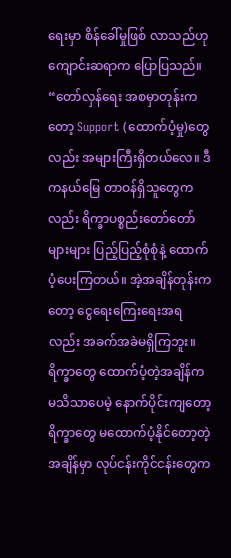ရေးမှာ စိန်ခေါ်မှုဖြစ် လာသည်ဟု ကျောင်းဆရာက ပြောပြသည်။
“တော်လှန်ရေး အစမှာတုန်းကတော့ Support (ထောက်ပံ့မှု)တွေလည်း အများကြီးရှိတယ်လေ။ ဒီကနယ်မြေ တာဝန်ရှိသူတွေကလည်း ရိက္ခာပစ္စည်းတော်တော်များများ ပြည့်ပြည့်စုံစုံနဲ့ ထောက်ပံ့ပေးကြတယ်။ အဲ့အချိန်တုန်းကတော့ ငွေရေးကြေးရေးအရလည်း အခက်အခဲမရှိကြဘူး။ ရိက္ခာတွေ ထောက်ပံ့တဲ့အချိန်က မသိသာပေမဲ့ နောက်ပိုင်းကျတော့ ရိက္ခာတွေ မထောက်ပံ့နိုင်တော့တဲ့အချိန်မှာ လုပ်ငန်းကိုင်ငန်းတွေက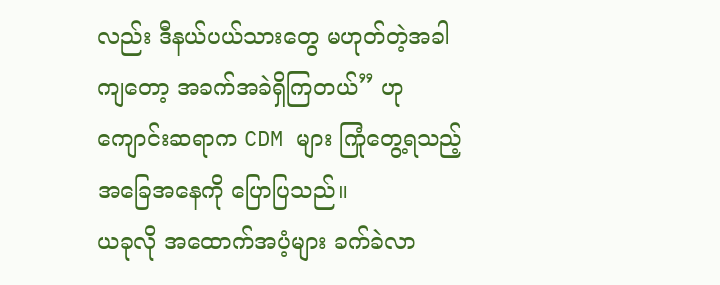လည်း ဒီနယ်ပယ်သားတွေ မဟုတ်တဲ့အခါကျတော့ အခက်အခဲရှိကြတယ်” ဟု ကျောင်းဆရာက CDM များ ကြုံတွေ့ရသည့်အခြေအနေကို ပြောပြသည်။
ယခုလို အထောက်အပံ့များ ခက်ခဲလာ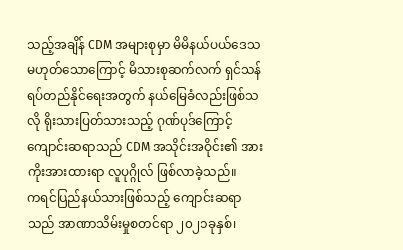သည့်အချိန် CDM အများစုမှာ မိမိနယ်ပယ်ဒေသမဟုတ်သောကြောင့် မိသားစုဆက်လက် ရှင်သန်ရပ်တည်နိုင်ရေးအတွက် နယ်မြေခံလည်းဖြစ်သလို ရိုးသားပြတ်သားသည့် ဂုဏ်ပုဒ်ကြောင့် ကျောင်းဆရာသည် CDM အသိုင်းအဝိုင်း၏ အားကိုးအားထားရာ လူပုဂ္ဂိုလ် ဖြစ်လာခဲ့သည်။
ကရင်ပြည်နယ်သားဖြစ်သည့် ကျောင်းဆရာသည် အာဏာသိမ်းမှုစတင်ရာ ၂၀၂၁ခုနှစ်၊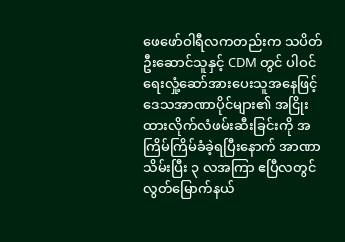ဖေဖော်ဝါရီလကတည်းက သပိတ်ဦးဆောင်သူနှင့် CDM တွင် ပါဝင်ရေးလှုံ့ဆော်အားပေးသူအနေဖြင့် ဒေသအာဏာပိုင်များ၏ အငြိုးထားလိုက်လံဖမ်းဆီးခြင်းကို အကြိမ်ကြိမ်ခံခဲ့ရပြီးနောက် အာဏာသိမ်းပြီး ၃ လအကြာ ဧပြီလတွင် လွတ်မြောက်နယ်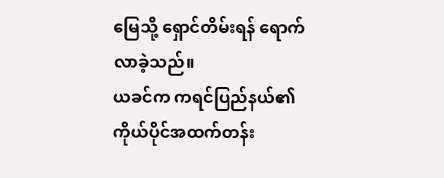မြေသို့ ရှောင်တိမ်းရန် ရောက်လာခဲ့သည်။
ယခင်က ကရင်ပြည်နယ်၏ ကိုယ်ပိုင်အထက်တန်း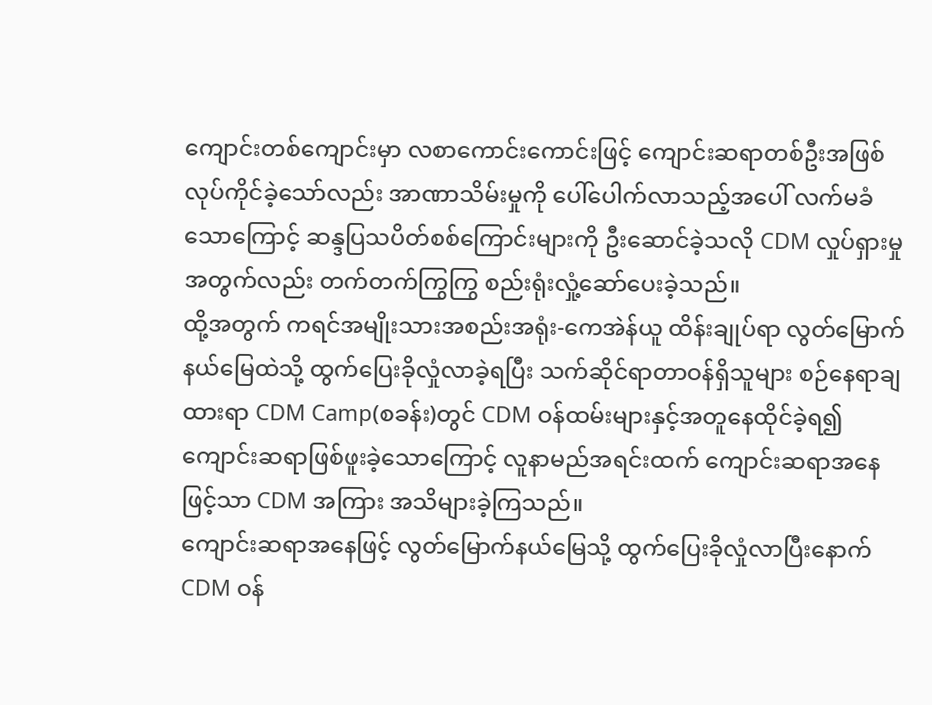ကျောင်းတစ်ကျောင်းမှာ လစာကောင်းကောင်းဖြင့် ကျောင်းဆရာတစ်ဦးအဖြစ် လုပ်ကိုင်ခဲ့သော်လည်း အာဏာသိမ်းမှုကို ပေါ်ပေါက်လာသည့်အပေါ် လက်မခံသောကြောင့် ဆန္ဒပြသပိတ်စစ်ကြောင်းများကို ဦးဆောင်ခဲ့သလို CDM လှုပ်ရှားမှုအတွက်လည်း တက်တက်ကြွကြွ စည်းရုံးလှုံ့ဆော်ပေးခဲ့သည်။
ထို့အတွက် ကရင်အမျိုးသားအစည်းအရုံး-ကေအဲန်ယူ ထိန်းချုပ်ရာ လွတ်မြောက်နယ်မြေထဲသို့ ထွက်ပြေးခိုလှုံလာခဲ့ရပြီး သက်ဆိုင်ရာတာဝန်ရှိသူများ စဉ်နေရာချထားရာ CDM Camp(စခန်း)တွင် CDM ဝန်ထမ်းများနှင့်အတူနေထိုင်ခဲ့ရ၍ ကျောင်းဆရာဖြစ်ဖူးခဲ့သောကြောင့် လူနာမည်အရင်းထက် ကျောင်းဆရာအနေဖြင့်သာ CDM အကြား အသိများခဲ့ကြသည်။
ကျောင်းဆရာအနေဖြင့် လွတ်မြောက်နယ်မြေသို့ ထွက်ပြေးခိုလှုံလာပြီးနောက် CDM ဝန်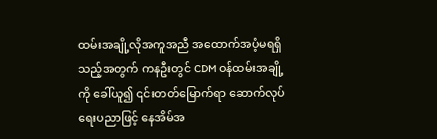ထမ်းအချို့လိုအကူအညီ အထောက်အပံ့မရရှိသည့်အတွက် ကနဦးတွင် CDM ဝန်ထမ်းအချို့ကို ခေါ်ယူ၍ ၎င်းတတ်မြောက်ရာ ဆောက်လုပ်ရေးပညာဖြင့် နေအိမ်အ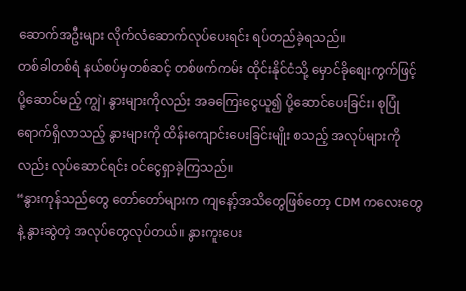ဆောက်အဦးများ လိုက်လံဆောက်လုပ်ပေးရင်း ရပ်တည်ခဲ့ရသည်။
တစ်ခါတစ်ရံ နယ်စပ်မှတစ်ဆင့် တစ်ဖက်ကမ်း ထိုင်းနိုင်ငံသို့ မှောင်ခိုစျေးကွက်ဖြင့် ပို့ဆောင်မည့် ကျွဲ၊ နွားများကိုလည်း အခကြေးငွေယူ၍ ပို့ဆောင်ပေးခြင်း၊ စုပြုံရောက်ရှိလာသည့် နွားများကို ထိန်းကျောင်းပေးခြင်းမျိုး စသည့် အလုပ်များကိုလည်း လုပ်ဆောင်ရင်း ဝင်ငွေရှာခဲ့ကြသည်။
“နွားကုန်သည်တွေ တော်တော်များက ကျနော့်အသိတွေဖြစ်တော့ CDM ကလေးတွေနဲ့ နွားဆွဲတဲ့ အလုပ်တွေလုပ်တယ်။ နွားကူးပေး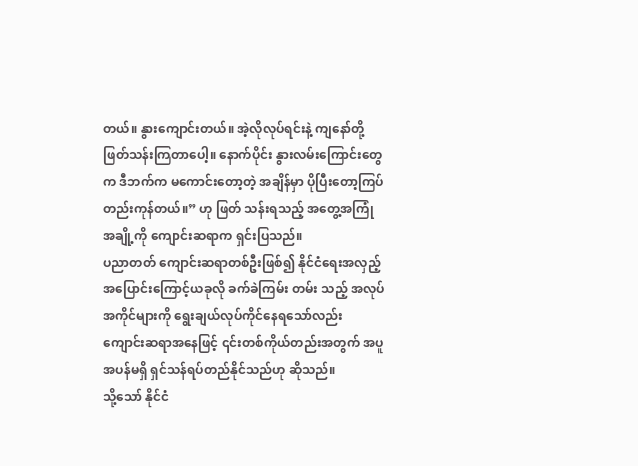တယ်။ နွားကျောင်းတယ်။ အဲ့လိုလုပ်ရင်းနဲ့ ကျနော်တို့ ဖြတ်သန်းကြတာပေါ့။ နောက်ပိုင်း နွားလမ်းကြောင်းတွေက ဒီဘက်က မကောင်းတော့တဲ့ အချိန်မှာ ပိုပြီးတော့ကြပ်တည်းကုန်တယ်။” ဟု ဖြတ် သန်းရသည့် အတွေ့အကြုံအချို့ကို ကျောင်းဆရာက ရှင်းပြသည်။
ပညာတတ် ကျောင်းဆရာတစ်ဦးဖြစ်၍ နိုင်ငံရေးအလှည့်အပြောင်းကြောင့်ယခုလို ခက်ခဲကြမ်း တမ်း သည့် အလုပ်အကိုင်များကို ရွေးချယ်လုပ်ကိုင်နေရသော်လည်း ကျောင်းဆရာအနေဖြင့် ၎င်းတစ်ကိုယ်တည်းအတွက် အပူအပန်မရှိ ရှင်သန်ရပ်တည်နိုင်သည်ဟု ဆိုသည်။
သို့သော် နိုင်ငံ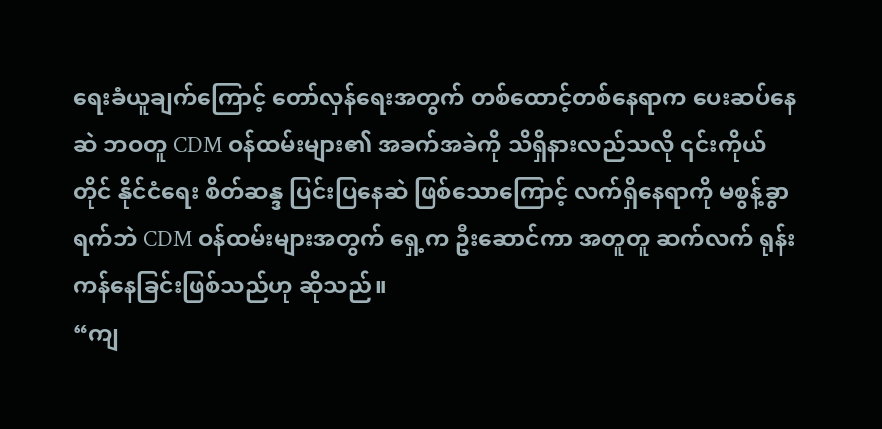ရေးခံယူချက်ကြောင့် တော်လှန်ရေးအတွက် တစ်ထောင့်တစ်နေရာက ပေးဆပ်နေဆဲ ဘဝတူ CDM ဝန်ထမ်းများ၏ အခက်အခဲကို သိရှိနားလည်သလို ၎င်းကိုယ်တိုင် နိုင်ငံရေး စိတ်ဆန္ဒ ပြင်းပြနေဆဲ ဖြစ်သောကြောင့် လက်ရှိနေရာကို မစွန့်ခွာရက်ဘဲ CDM ဝန်ထမ်းများအတွက် ရှေ့က ဦးဆောင်ကာ အတူတူ ဆက်လက် ရုန်းကန်နေခြင်းဖြစ်သည်ဟု ဆိုသည်။
“ကျ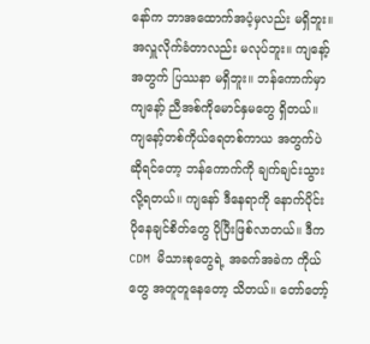နော်က ဘာအထောက်အပံ့မှလည်း မရှိဘူး။ အလှူလိုက်ခံတာလည်း မလုပ်ဘူး။ ကျနော့်အတွက် ပြဿနာ မရှိဘူး။ ဘန်ကောက်မှာ ကျနော့် ညီအစ်ကိုမောင်နှမတွေ ရှိတယ်။ ကျနော့်တစ်ကိုယ်ရေတစ်ကာယ အတွက်ပဲ ဆိုရင်တော့ ဘန်ကောက်ကို ချက်ချင်းသွားလို့ရတယ်။ ကျနော် ဒီနေရာကို နောက်ပိုင်း ပိုနေချင်စိတ်တွေ ပိုပြီးဖြစ်လာတယ်။ ဒီက CDM မိသားစုတွေရဲ့ အခက်အခဲက ကိုယ်တွေ အတူတူနေတော့ သိတယ်။ တော်တော့်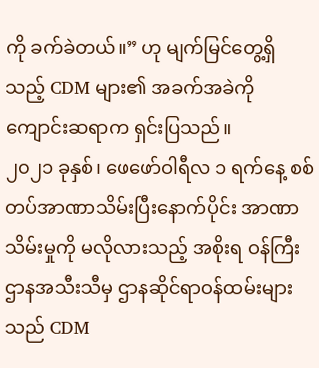ကို ခက်ခဲတယ်။” ဟု မျက်မြင်တွေ့ရှိသည့် CDM များ၏ အခက်အခဲကို ကျောင်းဆရာက ရှင်းပြသည်။
၂၀၂၁ ခုနှစ်၊ ဖေဖော်ဝါရီလ ၁ ရက်နေ့ စစ်တပ်အာဏာသိမ်းပြီးနောက်ပိုင်း အာဏာသိမ်းမှုကို မလိုလားသည့် အစိုးရ ဝန်ကြီးဌာနအသီးသီမှ ဌာနဆိုင်ရာဝန်ထမ်းများသည် CDM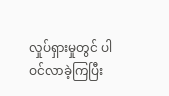လှုပ်ရှားမှုတွင် ပါဝင်လာခဲ့ကြပြီး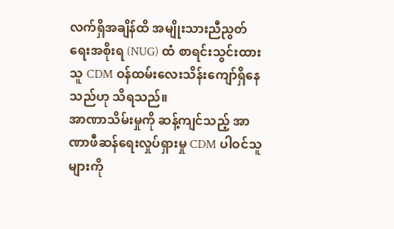လက်ရှိအချိန်ထိ အမျိုးသားညီညွတ်ရေးအစိုးရ (NUG) ထံ စာရင်းသွင်းထားသူ CDM ဝန်ထမ်းလေးသိန်းကျော်ရှိနေသည်ဟု သိရသည်။
အာဏာသိမ်းမှုကို ဆန့်ကျင်သည့် အာဏာဖီဆန်ရေးလှုပ်ရှားမှု CDM ပါဝင်သူများကို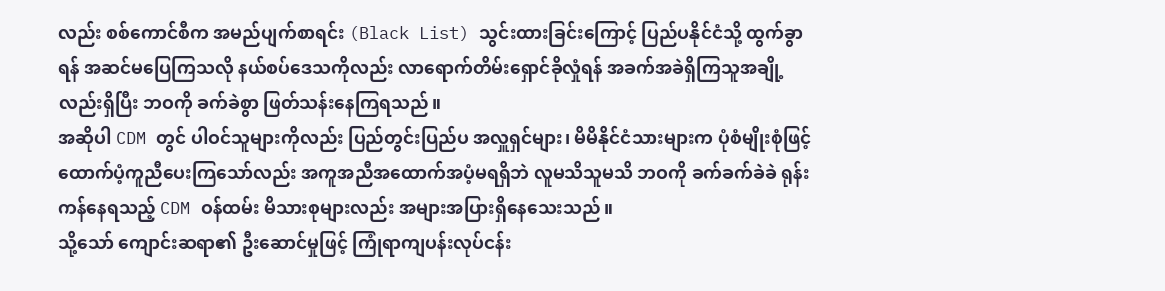လည်း စစ်ကောင်စီက အမည်ပျက်စာရင်း (Black List) သွင်းထားခြင်းကြောင့် ပြည်ပနိုင်ငံသို့ ထွက်ခွာရန် အဆင်မပြေကြသလို နယ်စပ်ဒေသကိုလည်း လာရောက်တိမ်းရှောင်ခိုလှုံရန် အခက်အခဲရှိကြသူအချို့လည်းရှိပြီး ဘဝကို ခက်ခဲစွာ ဖြတ်သန်းနေကြရသည်။
အဆိုပါ CDM တွင် ပါဝင်သူများကိုလည်း ပြည်တွင်းပြည်ပ အလှူရှင်များ၊ မိမိနိုင်ငံသားများက ပုံစံမျိုးစုံဖြင့် ထောက်ပံ့ကူညီပေးကြသော်လည်း အကူအညီအထောက်အပံ့မရရှိဘဲ လူမသိသူမသိ ဘဝကို ခက်ခက်ခဲခဲ ရုန်းကန်နေရသည့် CDM ဝန်ထမ်း မိသားစုများလည်း အများအပြားရှိနေသေးသည်။
သို့သော် ကျောင်းဆရာ၏ ဦးဆောင်မှုဖြင့် ကြုံရာကျပန်းလုပ်ငန်း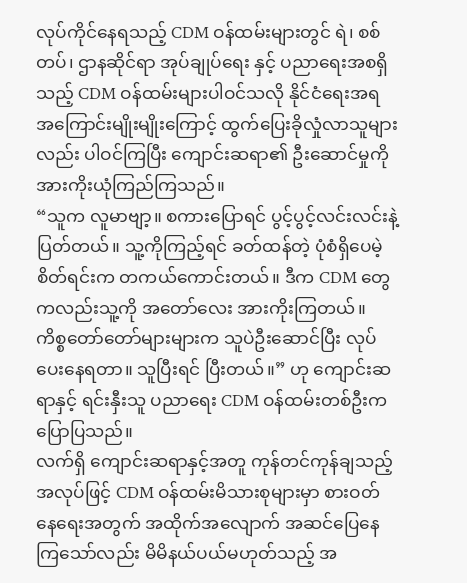လုပ်ကိုင်နေရသည့် CDM ဝန်ထမ်းများတွင် ရဲ၊ စစ်တပ်၊ ဌာနဆိုင်ရာ အုပ်ချုပ်ရေး နှင့် ပညာရေးအစရှိသည့် CDM ဝန်ထမ်းများပါဝင်သလို နိုင်ငံရေးအရ အကြောင်းမျိုးမျိုးကြောင့် ထွက်ပြေးခိုလှုံလာသူများလည်း ပါဝင်ကြပြီး ကျောင်းဆရာ၏ ဦးဆောင်မှုကို အားကိုးယုံကြည်ကြသည်။
“သူက လူမာဗျာ့။ စကားပြောရင် ပွင့်ပွင့်လင်းလင်းနဲ့ ပြတ်တယ်။ သူ့ကိုကြည့်ရင် ခတ်ထန်တဲ့ ပုံစံရှိပေမဲ့ စိတ်ရင်းက တကယ်ကောင်းတယ်။ ဒီက CDM တွေကလည်းသူ့ကို အတော်လေး အားကိုးကြတယ်။ ကိစ္စတော်တော်များများက သူပဲဦးဆောင်ပြီး လုပ်ပေးနေရတာ။ သူပြီးရင် ပြီးတယ်။” ဟု ကျောင်းဆရာနှင့် ရင်းနှီးသူ ပညာရေး CDM ဝန်ထမ်းတစ်ဦးက ပြောပြသည်။
လက်ရှိ ကျောင်းဆရာနှင့်အတူ ကုန်တင်ကုန်ချသည့် အလုပ်ဖြင့် CDM ဝန်ထမ်းမိသားစုများမှာ စားဝတ်နေရေးအတွက် အထိုက်အလျောက် အဆင်ပြေနေကြသော်လည်း မိမိနယ်ပယ်မဟုတ်သည့် အ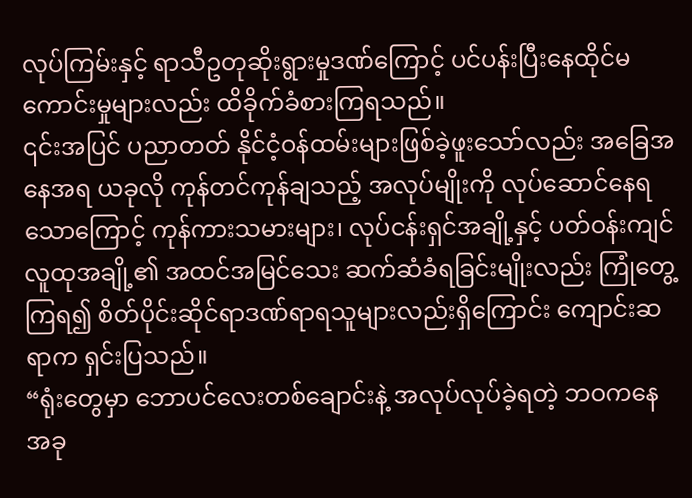လုပ်ကြမ်းနှင့် ရာသီဥတုဆိုးရွားမှုဒဏ်ကြောင့် ပင်ပန်းပြီးနေထိုင်မကောင်းမှုများလည်း ထိခိုက်ခံစားကြရသည်။
၎င်းအပြင် ပညာတတ် နိုင်ငံ့ဝန်ထမ်းများဖြစ်ခဲ့ဖူးသော်လည်း အခြေအနေအရ ယခုလို ကုန်တင်ကုန်ချသည့် အလုပ်မျိုးကို လုပ်ဆောင်နေရသောကြောင့် ကုန်ကားသမားများ၊ လုပ်ငန်းရှင်အချို့နှင့် ပတ်ဝန်းကျင် လူထုအချို့၏ အထင်အမြင်သေး ဆက်ဆံခံရခြင်းမျိုးလည်း ကြုံတွေ့ ကြရ၍ စိတ်ပိုင်းဆိုင်ရာဒဏ်ရာရသူများလည်းရှိကြောင်း ကျောင်းဆရာက ရှင်းပြသည်။
“ရုံးတွေမှာ ဘောပင်လေးတစ်ချောင်းနဲ့ အလုပ်လုပ်ခဲ့ရတဲ့ ဘဝကနေ အခု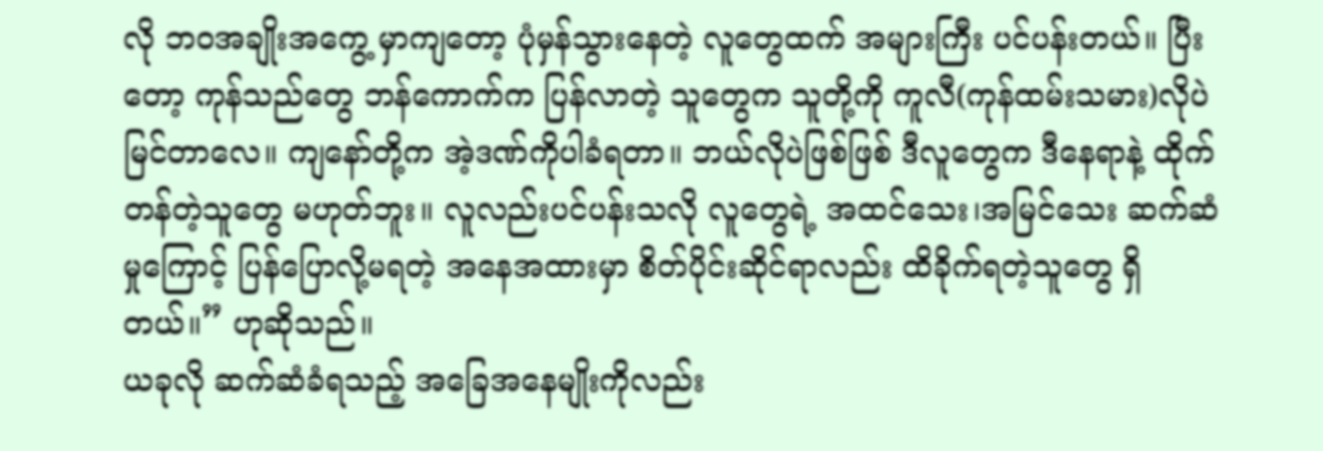လို ဘဝအချိုးအကွေ့ မှာကျတော့ ပုံမှန်သွားနေတဲ့ လူတွေထက် အများကြီး ပင်ပန်းတယ်။ ပြီးတော့ ကုန်သည်တွေ ဘန်ကောက်က ပြန်လာတဲ့ သူတွေက သူတို့ကို ကူလီ(ကုန်ထမ်းသမား)လိုပဲ မြင်တာလေ။ ကျနော်တို့က အဲ့ဒဏ်ကိုပါခံရတာ။ ဘယ်လိုပဲဖြစ်ဖြစ် ဒီလူတွေက ဒီနေရာနဲ့ ထိုက်တန်တဲ့သူတွေ မဟုတ်ဘူး။ လူလည်းပင်ပန်းသလို လူတွေရဲ့ အထင်သေး၊အမြင်သေး ဆက်ဆံမှုကြောင့် ပြန်ပြောလို့မရတဲ့ အနေအထားမှာ စိတ်ပိုင်းဆိုင်ရာလည်း ထိခိုက်ရတဲ့သူတွေ ရှိတယ်။” ဟုဆိုသည်။
ယခုလို ဆက်ဆံခံရသည့် အခြေအနေမျိုးကိုလည်း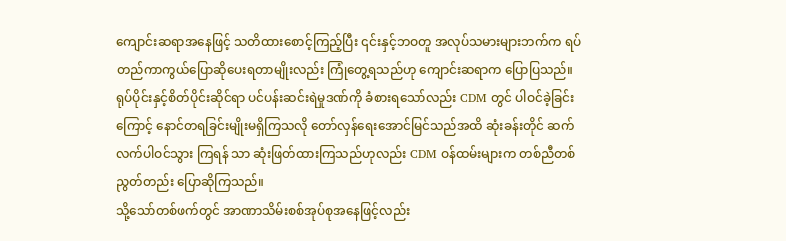ကျောင်းဆရာအနေဖြင့် သတိထားစောင့်ကြည့်ပြီး ၎င်းနှင့်ဘဝတူ အလုပ်သမားများဘက်က ရပ်တည်ကာကွယ်ပြောဆိုပေးရတာမျိုးလည်း ကြုံတွေ့ရသည်ဟု ကျောင်းဆရာက ပြောပြသည်။
ရုပ်ပိုင်းနှင့်စိတ်ပိုင်းဆိုင်ရာ ပင်ပန်းဆင်းရဲမှုဒဏ်ကို ခံစားရသော်လည်း CDM တွင် ပါဝင်ခဲ့ခြင်းကြောင့် နောင်တရခြင်းမျိုးမရှိကြသလို တော်လှန်ရေးအောင်မြင်သည်အထိ ဆုံးခန်းတိုင် ဆက်လက်ပါဝင်သွား ကြရန် သာ ဆုံးဖြတ်ထားကြသည်ဟုလည်း CDM ဝန်ထမ်းများက တစ်ညီတစ်ညွတ်တည်း ပြောဆိုကြသည်။
သို့သော်တစ်ဖက်တွင် အာဏာသိမ်းစစ်အုပ်စုအနေဖြင့်လည်း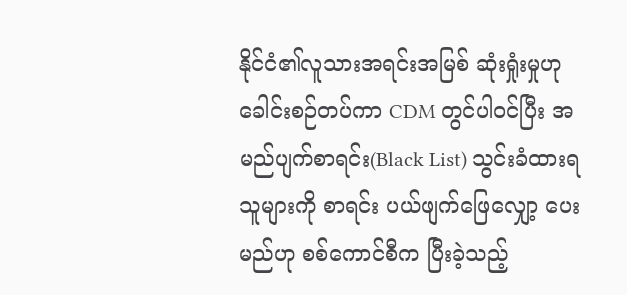နိုင်ငံ၏လူသားအရင်းအမြစ် ဆုံးရှုံးမှုဟု ခေါင်းစဉ်တပ်ကာ CDM တွင်ပါဝင်ပြီး အမည်ပျက်စာရင်း(Black List) သွင်းခံထားရသူများကို စာရင်း ပယ်ဖျက်ဖြေလျှော့ ပေးမည်ဟု စစ်ကောင်စီက ပြီးခဲ့သည့်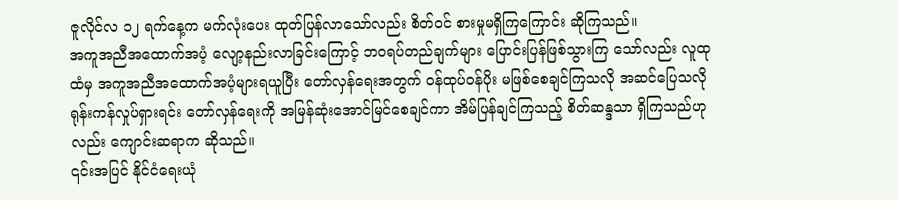ဇူလိုင်လ ၁၂ ရက်နေ့က မက်လုံးပေး ထုတ်ပြန်လာသော်လည်း စိတ်ဝင် စားမှုမရှိကြကြောင်း ဆိုကြသည်။
အကူအညီအထောက်အပံ့ လျော့နည်းလာခြင်းကြောင့် ဘဝရပ်တည်ချက်များ ပြောင်းပြန်ဖြစ်သွားကြ သော်လည်း လူထုထံမှ အကူအညီအထောက်အပံ့များရယူပြီး တော်လှန်ရေးအတွက် ဝန်ထုပ်ဝန်ပိုး မဖြစ်စေချင်ကြသလို အဆင်ပြေသလို ရုန်းကန်လှုပ်ရှားရင်း တော်လှန်ရေးကို အမြန်ဆုံးအောင်မြင်စေချင်ကာ အိမ်ပြန်ချင်ကြသည့် စိတ်ဆန္ဒသာ ရှိကြသည်ဟုလည်း ကျောင်းဆရာက ဆိုသည်။
၎င်းအပြင် နိုင်ငံရေးယုံ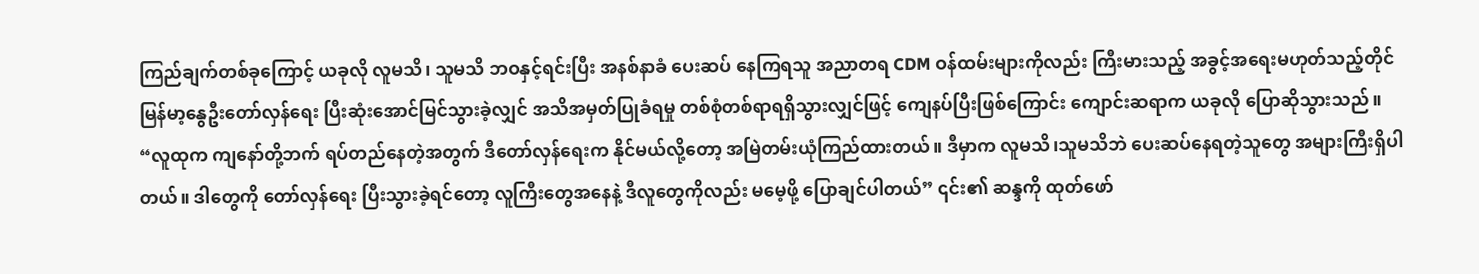ကြည်ချက်တစ်ခုကြောင့် ယခုလို လူမသိ၊ သူမသိ ဘဝနှင့်ရင်းပြီး အနစ်နာခံ ပေးဆပ် နေကြရသူ အညာတရ CDM ဝန်ထမ်းများကိုလည်း ကြီးမားသည့် အခွင့်အရေးမဟုတ်သည့်တိုင် မြန်မာ့နွေဦးတော်လှန်ရေး ပြီးဆုံးအောင်မြင်သွားခဲ့လျှင် အသိအမှတ်ပြုခံရမှု တစ်စုံတစ်ရာရရှိသွားလျှင်ဖြင့် ကျေနပ်ပြီးဖြစ်ကြောင်း ကျောင်းဆရာက ယခုလို ပြောဆိုသွားသည်။
“လူထုက ကျနော်တို့ဘက် ရပ်တည်နေတဲ့အတွက် ဒီတော်လှန်ရေးက နိုင်မယ်လို့တော့ အမြဲတမ်းယုံကြည်ထားတယ်။ ဒီမှာက လူမသိ၊သူမသိဘဲ ပေးဆပ်နေရတဲ့သူတွေ အများကြီးရှိပါတယ်။ ဒါတွေကို တော်လှန်ရေး ပြီးသွားခဲ့ရင်တော့ လူကြီးတွေအနေနဲ့ ဒီလူတွေကိုလည်း မမေ့ဖို့ ပြောချင်ပါတယ်” ၎င်း၏ ဆန္ဒကို ထုတ်ဖော်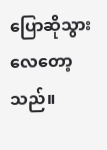ပြောဆိုသွားလေတော့သည်။